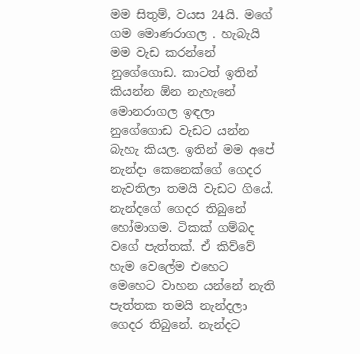මම සිතුම්, වයස 24යි. මගේ ගම මොණරාගල . හැබැයි මම වැඩ කරන්නේ නුගේගොඩ. කාටත් ඉතින් කියන්න ඕන නැහැනේ මොනරාගල ඉඳලා නුගේගොඩ වැඩට යන්න බැහැ කියල. ඉතින් මම අපේ නැන්දා කෙනෙක්ගේ ගෙදර නැවතිලා තමයි වැඩට ගියේ. නැන්දගේ ගෙදර තිබුනේ හෝමාගම. ටිකක් ගම්බද වගේ පැත්තක්. ඒ කිව්වේ හැම වෙලේම එහෙට මෙහෙට වාහන යන්නේ නැති පැත්තක තමයි නැන්දලා ගෙදර තිබුනේ. නැන්දට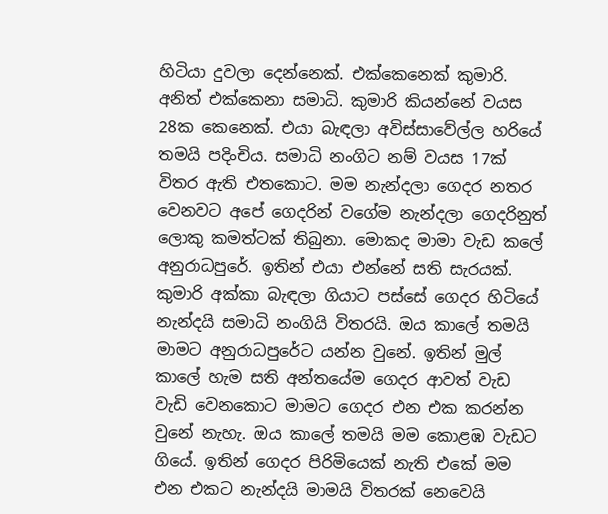හිටියා දුවලා දෙන්නෙක්. එක්කෙනෙක් කුමාරි. අනිත් එක්කෙනා සමාධි. කුමාරි කියන්නේ වයස 28ක කෙනෙක්. එයා බැඳලා අවිස්සාවේල්ල හරියේ තමයි පදිංචිය. සමාධි නංගිට නම් වයස 17ක් විතර ඇති එතකොට. මම නැන්දලා ගෙදර නතර වෙනවට අපේ ගෙදරින් වගේම නැන්දලා ගෙදරිනුත් ලොකු කමත්ටක් තිබුනා. මොකද මාමා වැඩ කලේ අනුරාධපුරේ. ඉතින් එයා එන්නේ සති සැරයක්. කුමාරි අක්කා බැඳලා ගියාට පස්සේ ගෙදර හිටියේ නැන්දයි සමාධි නංගියි විතරයි. ඔය කාලේ තමයි මාමට අනුරාධපුරේට යන්න වුනේ. ඉතින් මුල් කාලේ හැම සති අන්තයේම ගෙදර ආවත් වැඩ වැඩි වෙනකොට මාමට ගෙදර එන එක කරන්න වුනේ නැහැ. ඔය කාලේ තමයි මම කොළඹ වැඩට ගියේ. ඉතින් ගෙදර පිරිමියෙක් නැති එකේ මම එන එකට නැන්දයි මාමයි විතරක් නෙවෙයි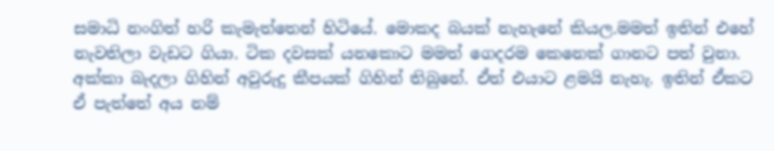සමාධි නංගිත් හරි කැමැත්තෙන් හිටියේ. මොකද බයක් නැහැනේ කියල.මමත් ඉතින් එහේ නැවතිලා වැඩට ගියා. ටික දවසක් යනකොට මමත් ගෙදරම කෙනෙක් ගානට පත් වුනා. අක්කා බැදලා ගිහින් අවුරුදු කීපයක් ගිහින් තිබුනේ. ඒත් එයාට ළමයි නැහැ. ඉතින් ඒකට ඒ පැත්තේ අය නම්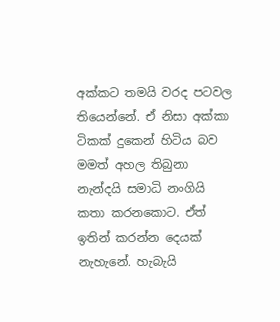අක්කට තමයි වරද පටවල තියෙන්නේ. ඒ නිසා අක්කා ටිකක් දුකෙන් හිටිය බව මමත් අහල තිබුනා නැන්දයි සමාධි නංගියි කතා කරනකොට. ඒත් ඉතින් කරන්න දෙයක් නැහැනේ. හැබැයි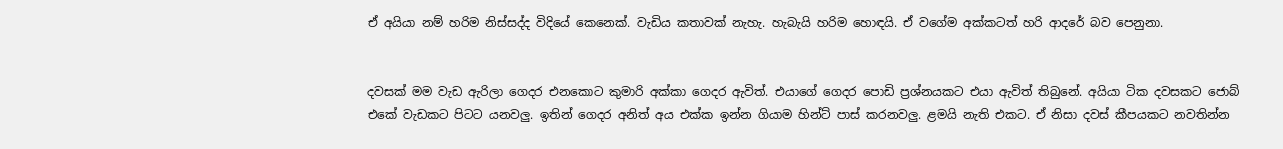ඒ අයියා නම් හරිම නිස්සද්ද විදියේ කෙනෙක්. වැඩිය කතාවක් නැහැ. හැබැයි හරිම හොඳයි. ඒ වගේම අක්කටත් හරි ආදරේ බව පෙනුනා.


දවසක් මම වැඩ ඇරිලා ගෙදර එනකොට කුමාරි අක්කා ගෙදර ඇවිත්. එයාගේ ගෙදර පොඩි ප්‍රශ්නයකට එයා ඇවිත් තිබුනේ. අයියා ටික දවසකට ජොබ් එකේ වැඩකට පිටට යනවලු. ඉතින් ගෙදර අනිත් අය එක්ක ඉන්න ගියාම හින්ට් පාස් කරනවලු. ළමයි නැති එකට. ඒ නිසා දවස් කීපයකට නවතින්න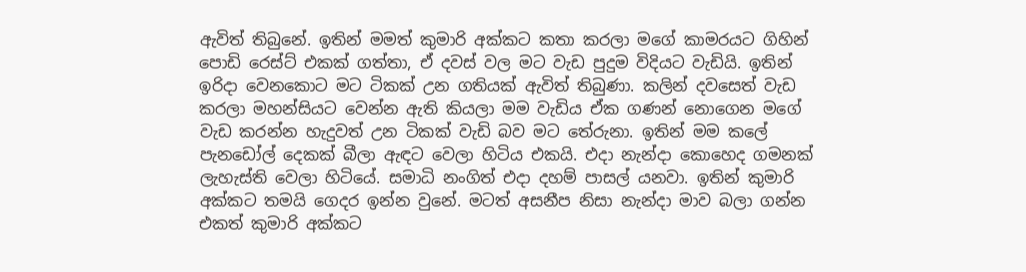ඇවිත් තිබුනේ. ඉතින් මමත් කුමාරි අක්කට කතා කරලා මගේ කාමරයට ගිහින් පොඩි රෙස්ට් එකක් ගත්තා, ඒ දවස් වල මට වැඩ පුදුම විදියට වැඩියි. ඉතින් ඉරිදා වෙනකොට මට ටිකක් උන ගතියක් ඇවිත් තිබුණා. කලින් දවසෙත් වැඩ කරලා මහන්සියට වෙන්න ඇති කියලා මම වැඩිය ඒක ගණන් නොගෙන මගේ වැඩ කරන්න හැදුවත් උන ටිකක් වැඩි බව මට තේරුනා. ඉතින් මම කලේ පැනඩෝල් දෙකක් බීලා ඇඳට වෙලා හිටිය එකයි. එදා නැන්දා කොහෙද ගමනක් ලැහැස්ති වෙලා හිටියේ. සමාධි නංගිත් එදා දහම් පාසල් යනවා. ඉතින් කුමාරි අක්කට තමයි ගෙදර ඉන්න වුනේ. මටත් අසනීප නිසා නැන්දා මාව බලා ගන්න එකත් කුමාරි අක්කට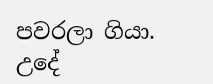පවරලා ගියා. උදේ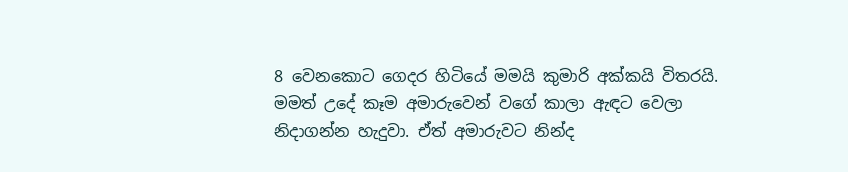8 වෙනකොට ගෙදර හිටියේ මමයි කුමාරි අක්කයි විතරයි. මමත් උදේ කෑම අමාරුවෙන් වගේ කාලා ඇඳට වෙලා නිදාගන්න හැදුවා. ඒත් අමාරුවට නින්ද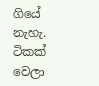ගියේ නැහැ. ටිකක් වෙලා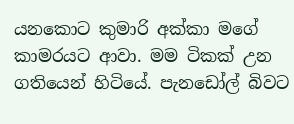යනකොට කුමාරි අක්කා මගේ කාමරයට ආවා. මම ටිකක් උන ගතියෙන් හිටියේ. පැනඩෝල් බිවට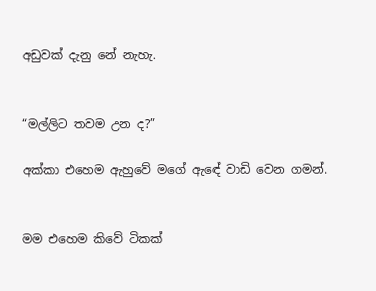අඩුවක් දැනු නේ නැහැ.


“මල්ලිට තවම උන ද?”

අක්කා එහෙම ඇහුවේ මගේ ඇඳේ වාඩි වෙන ගමන්.


මම එහෙම කිවේ ටිකක්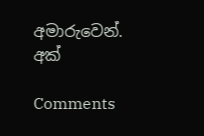අමාරුවෙන්. අක්

Comments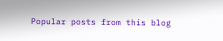Popular posts from this blog